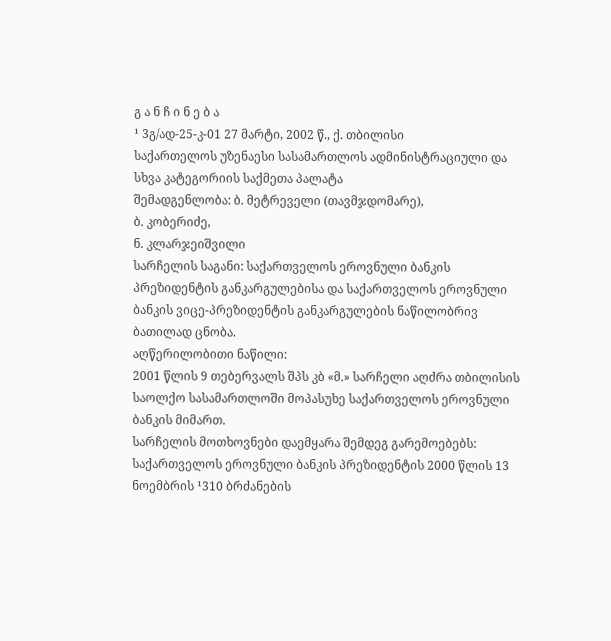გ ა ნ ჩ ი ნ ე ბ ა
¹ 3გ/ად-25-კ-01 27 მარტი, 2002 წ., ქ. თბილისი
საქართელოს უზენაესი სასამართლოს ადმინისტრაციული და სხვა კატეგორიის საქმეთა პალატა
შემადგენლობა: ბ. მეტრეველი (თავმჯდომარე),
ბ. კობერიძე,
ნ. კლარჯეიშვილი
სარჩელის საგანი: საქართველოს ეროვნული ბანკის პრეზიდენტის განკარგულებისა და საქართველოს ეროვნული ბანკის ვიცე-პრეზიდენტის განკარგულების ნაწილობრივ ბათილად ცნობა.
აღწერილობითი ნაწილი:
2001 წლის 9 თებერვალს შპს კბ «მ.» სარჩელი აღძრა თბილისის საოლქო სასამართლოში მოპასუხე საქართველოს ეროვნული ბანკის მიმართ.
სარჩელის მოთხოვნები დაემყარა შემდეგ გარემოებებს:
საქართველოს ეროვნული ბანკის პრეზიდენტის 2000 წლის 13 ნოემბრის ¹310 ბრძანების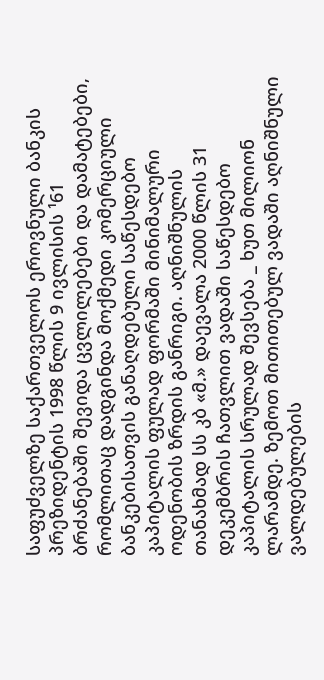საფუძველზე საქართველოს ეროვნული ბანკის პრეზიდენტის 1998 წლის 9 ივლისის ¹61 ბრძანებაში შევიდა ცვლილებები და დამატებები, რომლითაც დადგინდა მოქმედი კომერციული ბანკებისათვის განაღდებული საწესდებო კაპიტალის ფულად ფორმაში მინიმალური ოდენობის ზრდის განრიგი. აღნიშნულის თანახმად სს კბ «მ.» დაევალა 2000 წლის 31 დეკემბრის ჩათვლით ვადაში საწესდებო კაპიტალის სრულად შევსება _ ხუთ მილიონ ლარამდე. ზემოთ მითითებულ ვადაში აღნიშნული ვალდებულების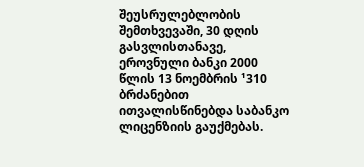შეუსრულებლობის შემთხვევაში, 30 დღის გასვლისთანავე, ეროვნული ბანკი 2000 წლის 13 ნოემბრის ¹310 ბრძანებით ითვალისწინებდა საბანკო ლიცენზიის გაუქმებას.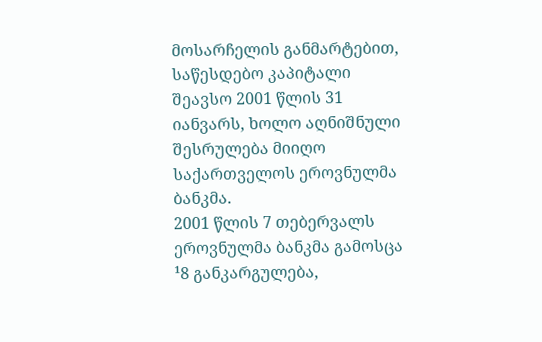მოსარჩელის განმარტებით, საწესდებო კაპიტალი შეავსო 2001 წლის 31 იანვარს, ხოლო აღნიშნული შესრულება მიიღო საქართველოს ეროვნულმა ბანკმა.
2001 წლის 7 თებერვალს ეროვნულმა ბანკმა გამოსცა ¹8 განკარგულება,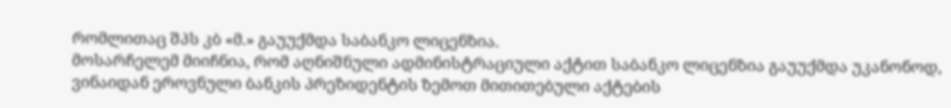რომლითაც შპს კბ «მ.» გაუუქმდა საბანკო ლიცენზია.
მოსარჩელემ მიიჩნია, რომ აღნიშნული ადმინისტრაციული აქტით საბანკო ლიცენზია გაუუქმდა უკანონოდ, ვინაიდან ეროვნული ბანკის პრეზიდენტის ზემოთ მითითებული აქტების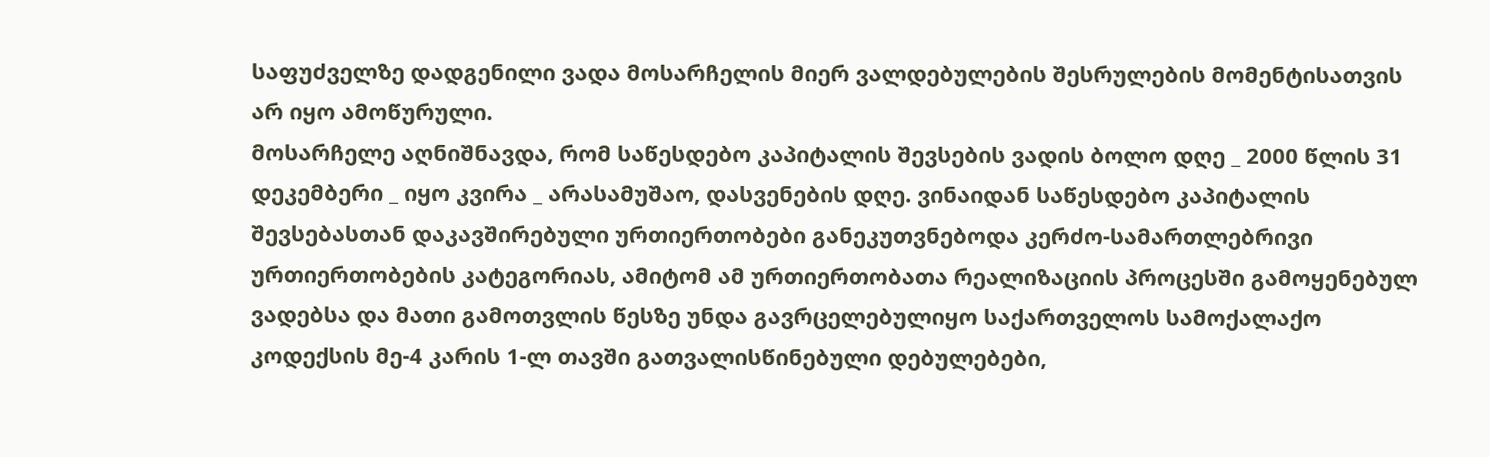საფუძველზე დადგენილი ვადა მოსარჩელის მიერ ვალდებულების შესრულების მომენტისათვის არ იყო ამოწურული.
მოსარჩელე აღნიშნავდა, რომ საწესდებო კაპიტალის შევსების ვადის ბოლო დღე _ 2000 წლის 31 დეკემბერი _ იყო კვირა _ არასამუშაო, დასვენების დღე. ვინაიდან საწესდებო კაპიტალის შევსებასთან დაკავშირებული ურთიერთობები განეკუთვნებოდა კერძო-სამართლებრივი ურთიერთობების კატეგორიას, ამიტომ ამ ურთიერთობათა რეალიზაციის პროცესში გამოყენებულ ვადებსა და მათი გამოთვლის წესზე უნდა გავრცელებულიყო საქართველოს სამოქალაქო კოდექსის მე-4 კარის 1-ლ თავში გათვალისწინებული დებულებები,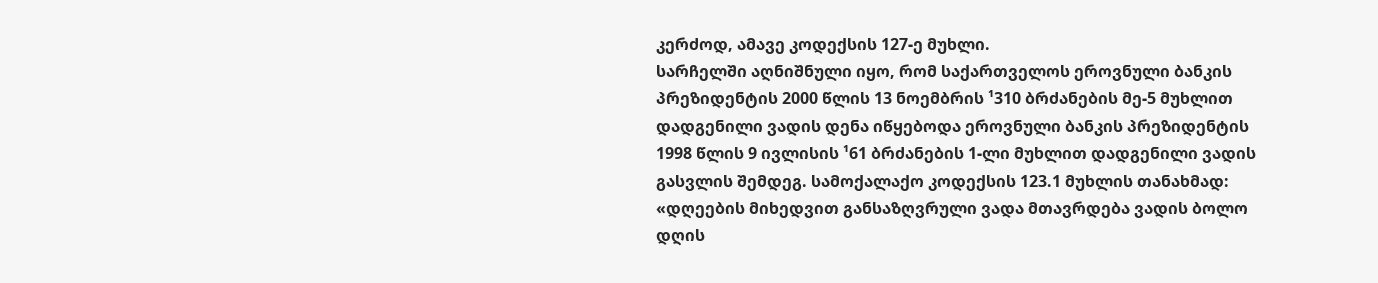კერძოდ, ამავე კოდექსის 127-ე მუხლი.
სარჩელში აღნიშნული იყო, რომ საქართველოს ეროვნული ბანკის პრეზიდენტის 2000 წლის 13 ნოემბრის ¹310 ბრძანების მე-5 მუხლით დადგენილი ვადის დენა იწყებოდა ეროვნული ბანკის პრეზიდენტის 1998 წლის 9 ივლისის ¹61 ბრძანების 1-ლი მუხლით დადგენილი ვადის გასვლის შემდეგ. სამოქალაქო კოდექსის 123.1 მუხლის თანახმად: «დღეების მიხედვით განსაზღვრული ვადა მთავრდება ვადის ბოლო დღის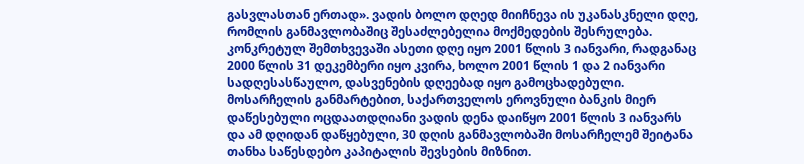გასვლასთან ერთად». ვადის ბოლო დღედ მიიჩნევა ის უკანასკნელი დღე, რომლის განმავლობაშიც შესაძლებელია მოქმედების შესრულება. კონკრეტულ შემთხვევაში ასეთი დღე იყო 2001 წლის 3 იანვარი, რადგანაც 2000 წლის 31 დეკემბერი იყო კვირა, ხოლო 2001 წლის 1 და 2 იანვარი სადღესასწაულო, დასვენების დღეებად იყო გამოცხადებული.
მოსარჩელის განმარტებით, საქართველოს ეროვნული ბანკის მიერ დაწესებული ოცდაათდღიანი ვადის დენა დაიწყო 2001 წლის 3 იანვარს და ამ დღიდან დაწყებული, 30 დღის განმავლობაში მოსარჩელემ შეიტანა თანხა საწესდებო კაპიტალის შევსების მიზნით.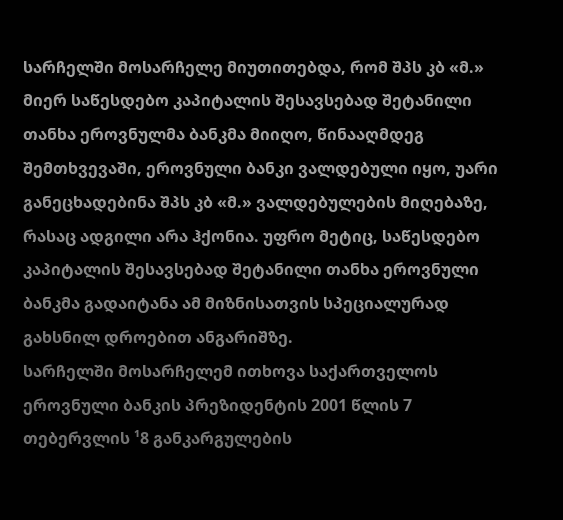სარჩელში მოსარჩელე მიუთითებდა, რომ შპს კბ «მ.» მიერ საწესდებო კაპიტალის შესავსებად შეტანილი თანხა ეროვნულმა ბანკმა მიიღო, წინააღმდეგ შემთხვევაში, ეროვნული ბანკი ვალდებული იყო, უარი განეცხადებინა შპს კბ «მ.» ვალდებულების მიღებაზე, რასაც ადგილი არა ჰქონია. უფრო მეტიც, საწესდებო კაპიტალის შესავსებად შეტანილი თანხა ეროვნული ბანკმა გადაიტანა ამ მიზნისათვის სპეციალურად გახსნილ დროებით ანგარიშზე.
სარჩელში მოსარჩელემ ითხოვა საქართველოს ეროვნული ბანკის პრეზიდენტის 2001 წლის 7 თებერვლის ¹8 განკარგულების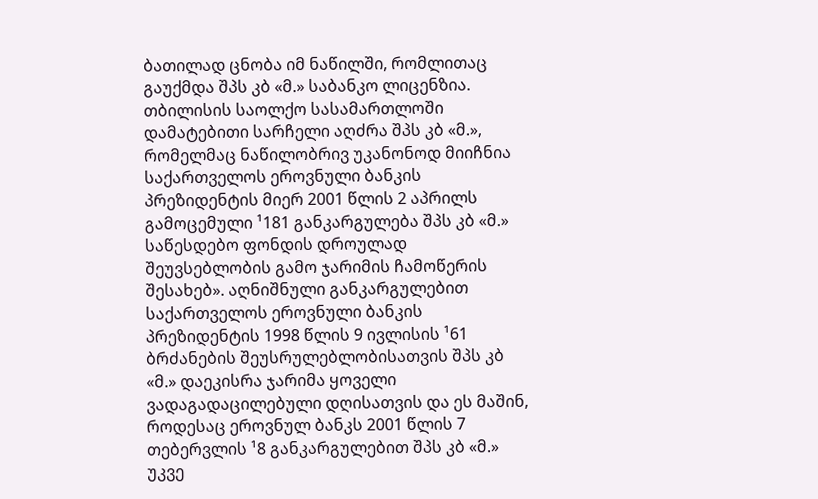ბათილად ცნობა იმ ნაწილში, რომლითაც გაუქმდა შპს კბ «მ.» საბანკო ლიცენზია.
თბილისის საოლქო სასამართლოში დამატებითი სარჩელი აღძრა შპს კბ «მ.», რომელმაც ნაწილობრივ უკანონოდ მიიჩნია საქართველოს ეროვნული ბანკის პრეზიდენტის მიერ 2001 წლის 2 აპრილს გამოცემული ¹181 განკარგულება შპს კბ «მ.» საწესდებო ფონდის დროულად შეუვსებლობის გამო ჯარიმის ჩამოწერის შესახებ». აღნიშნული განკარგულებით საქართველოს ეროვნული ბანკის პრეზიდენტის 1998 წლის 9 ივლისის ¹61 ბრძანების შეუსრულებლობისათვის შპს კბ «მ.» დაეკისრა ჯარიმა ყოველი ვადაგადაცილებული დღისათვის და ეს მაშინ, როდესაც ეროვნულ ბანკს 2001 წლის 7 თებერვლის ¹8 განკარგულებით შპს კბ «მ.» უკვე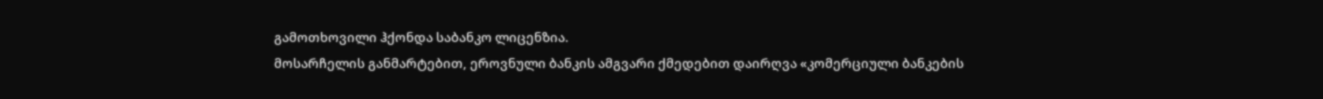გამოთხოვილი ჰქონდა საბანკო ლიცენზია.
მოსარჩელის განმარტებით, ეროვნული ბანკის ამგვარი ქმედებით დაირღვა «კომერციული ბანკების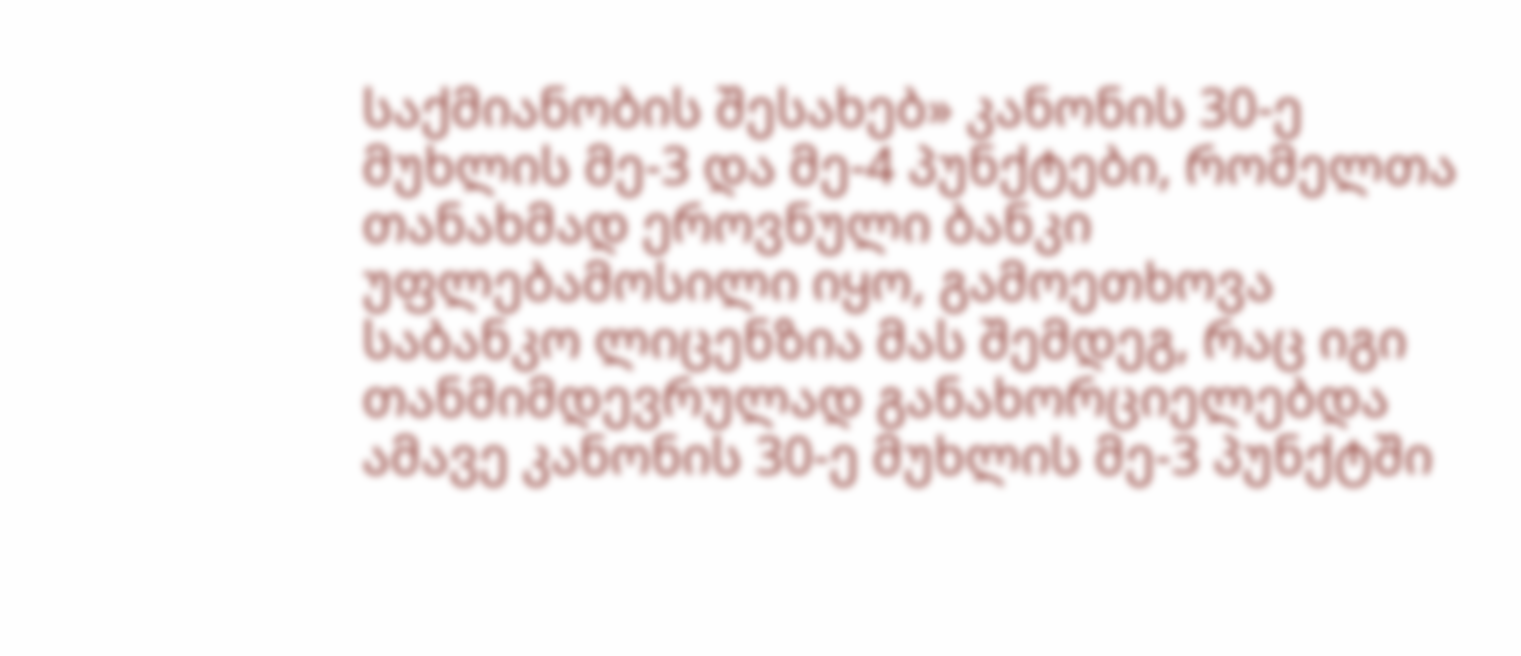საქმიანობის შესახებ» კანონის 30-ე მუხლის მე-3 და მე-4 პუნქტები, რომელთა თანახმად ეროვნული ბანკი უფლებამოსილი იყო, გამოეთხოვა საბანკო ლიცენზია მას შემდეგ, რაც იგი თანმიმდევრულად განახორციელებდა ამავე კანონის 30-ე მუხლის მე-3 პუნქტში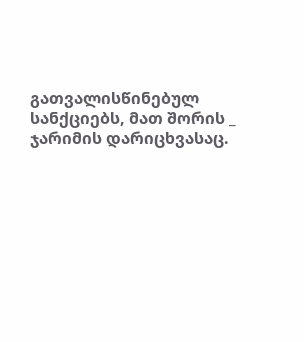გათვალისწინებულ სანქციებს, მათ შორის _ ჯარიმის დარიცხვასაც.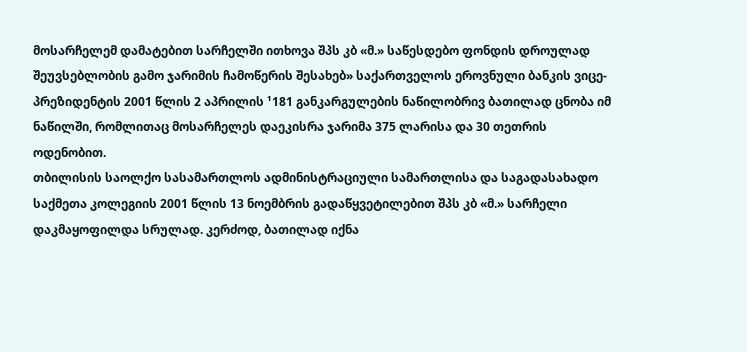მოსარჩელემ დამატებით სარჩელში ითხოვა შპს კბ «მ.» საწესდებო ფონდის დროულად შეუვსებლობის გამო ჯარიმის ჩამოწერის შესახებ» საქართველოს ეროვნული ბანკის ვიცე-პრეზიდენტის 2001 წლის 2 აპრილის ¹181 განკარგულების ნაწილობრივ ბათილად ცნობა იმ ნაწილში, რომლითაც მოსარჩელეს დაეკისრა ჯარიმა 375 ლარისა და 30 თეთრის ოდენობით.
თბილისის საოლქო სასამართლოს ადმინისტრაციული სამართლისა და საგადასახადო საქმეთა კოლეგიის 2001 წლის 13 ნოემბრის გადაწყვეტილებით შპს კბ «მ.» სარჩელი დაკმაყოფილდა სრულად. კერძოდ, ბათილად იქნა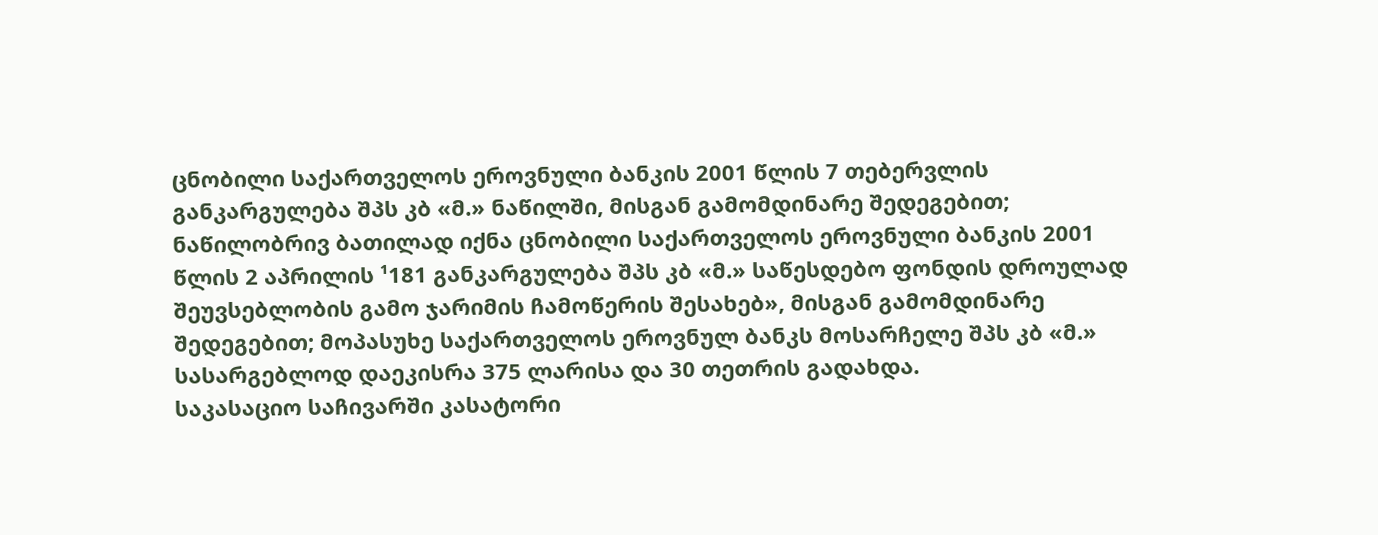ცნობილი საქართველოს ეროვნული ბანკის 2001 წლის 7 თებერვლის განკარგულება შპს კბ «მ.» ნაწილში, მისგან გამომდინარე შედეგებით; ნაწილობრივ ბათილად იქნა ცნობილი საქართველოს ეროვნული ბანკის 2001 წლის 2 აპრილის ¹181 განკარგულება შპს კბ «მ.» საწესდებო ფონდის დროულად შეუვსებლობის გამო ჯარიმის ჩამოწერის შესახებ», მისგან გამომდინარე შედეგებით; მოპასუხე საქართველოს ეროვნულ ბანკს მოსარჩელე შპს კბ «მ.» სასარგებლოდ დაეკისრა 375 ლარისა და 30 თეთრის გადახდა.
საკასაციო საჩივარში კასატორი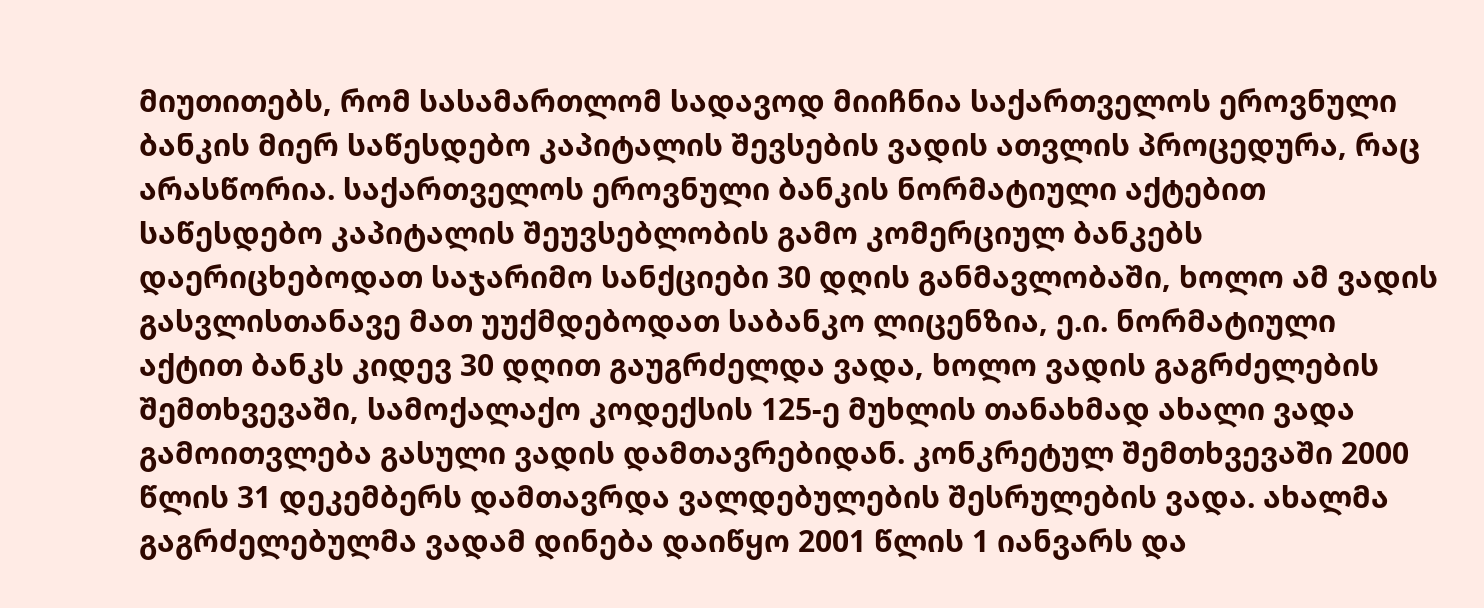მიუთითებს, რომ სასამართლომ სადავოდ მიიჩნია საქართველოს ეროვნული ბანკის მიერ საწესდებო კაპიტალის შევსების ვადის ათვლის პროცედურა, რაც არასწორია. საქართველოს ეროვნული ბანკის ნორმატიული აქტებით საწესდებო კაპიტალის შეუვსებლობის გამო კომერციულ ბანკებს დაერიცხებოდათ საჯარიმო სანქციები 30 დღის განმავლობაში, ხოლო ამ ვადის გასვლისთანავე მათ უუქმდებოდათ საბანკო ლიცენზია, ე.ი. ნორმატიული აქტით ბანკს კიდევ 30 დღით გაუგრძელდა ვადა, ხოლო ვადის გაგრძელების შემთხვევაში, სამოქალაქო კოდექსის 125-ე მუხლის თანახმად ახალი ვადა გამოითვლება გასული ვადის დამთავრებიდან. კონკრეტულ შემთხვევაში 2000 წლის 31 დეკემბერს დამთავრდა ვალდებულების შესრულების ვადა. ახალმა გაგრძელებულმა ვადამ დინება დაიწყო 2001 წლის 1 იანვარს და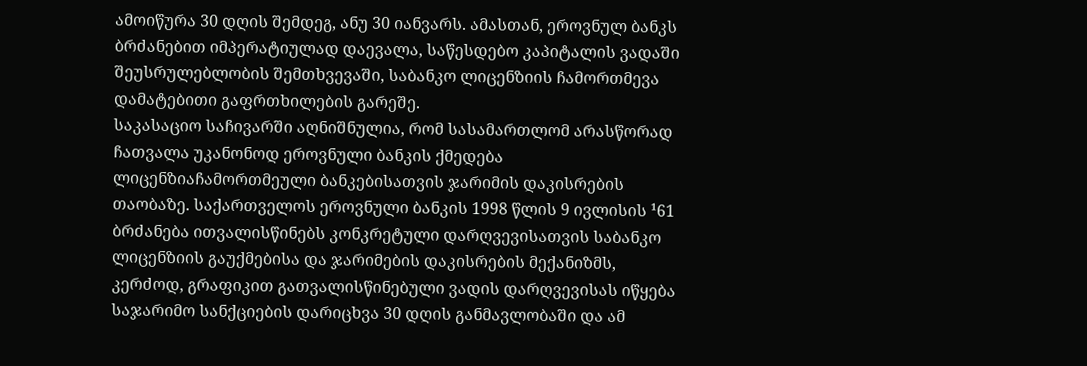ამოიწურა 30 დღის შემდეგ, ანუ 30 იანვარს. ამასთან, ეროვნულ ბანკს ბრძანებით იმპერატიულად დაევალა, საწესდებო კაპიტალის ვადაში შეუსრულებლობის შემთხვევაში, საბანკო ლიცენზიის ჩამორთმევა დამატებითი გაფრთხილების გარეშე.
საკასაციო საჩივარში აღნიშნულია, რომ სასამართლომ არასწორად ჩათვალა უკანონოდ ეროვნული ბანკის ქმედება ლიცენზიაჩამორთმეული ბანკებისათვის ჯარიმის დაკისრების თაობაზე. საქართველოს ეროვნული ბანკის 1998 წლის 9 ივლისის ¹61 ბრძანება ითვალისწინებს კონკრეტული დარღვევისათვის საბანკო ლიცენზიის გაუქმებისა და ჯარიმების დაკისრების მექანიზმს, კერძოდ, გრაფიკით გათვალისწინებული ვადის დარღვევისას იწყება საჯარიმო სანქციების დარიცხვა 30 დღის განმავლობაში და ამ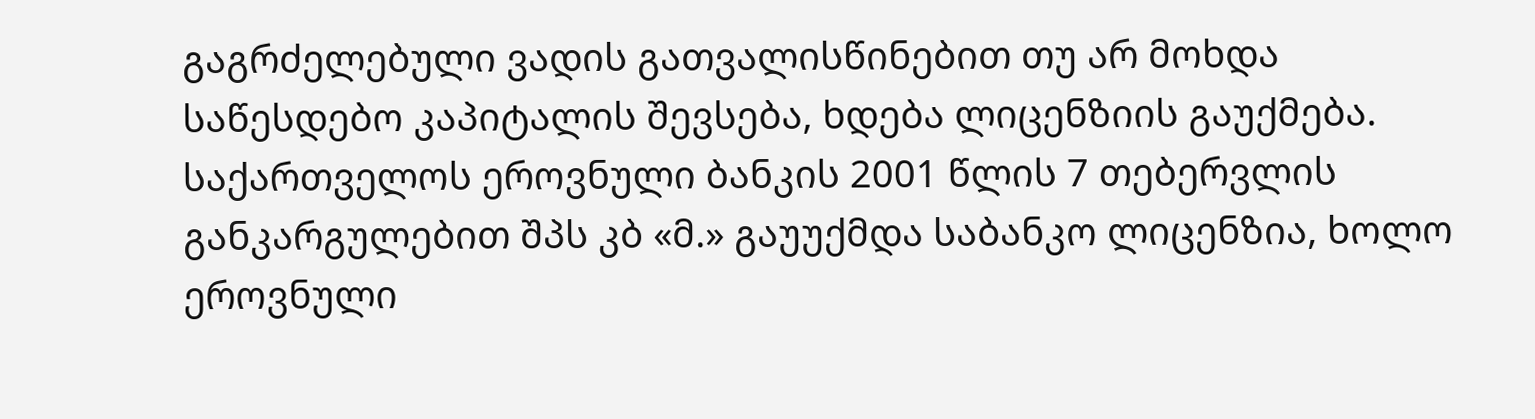გაგრძელებული ვადის გათვალისწინებით თუ არ მოხდა საწესდებო კაპიტალის შევსება, ხდება ლიცენზიის გაუქმება. საქართველოს ეროვნული ბანკის 2001 წლის 7 თებერვლის განკარგულებით შპს კბ «მ.» გაუუქმდა საბანკო ლიცენზია, ხოლო ეროვნული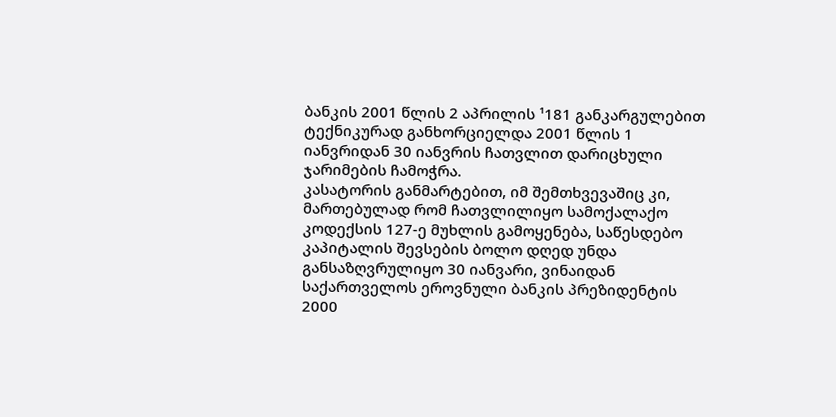ბანკის 2001 წლის 2 აპრილის ¹181 განკარგულებით ტექნიკურად განხორციელდა 2001 წლის 1 იანვრიდან 30 იანვრის ჩათვლით დარიცხული ჯარიმების ჩამოჭრა.
კასატორის განმარტებით, იმ შემთხვევაშიც კი, მართებულად რომ ჩათვლილიყო სამოქალაქო კოდექსის 127-ე მუხლის გამოყენება, საწესდებო კაპიტალის შევსების ბოლო დღედ უნდა განსაზღვრულიყო 30 იანვარი, ვინაიდან საქართველოს ეროვნული ბანკის პრეზიდენტის 2000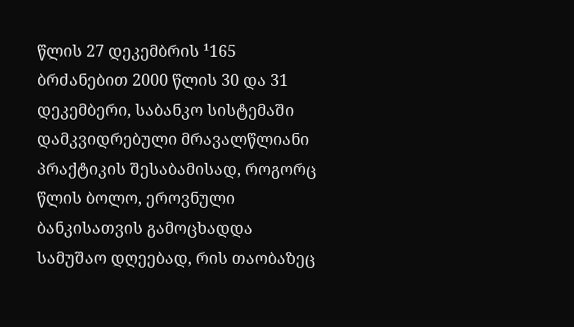წლის 27 დეკემბრის ¹165 ბრძანებით 2000 წლის 30 და 31 დეკემბერი, საბანკო სისტემაში დამკვიდრებული მრავალწლიანი პრაქტიკის შესაბამისად, როგორც წლის ბოლო, ეროვნული ბანკისათვის გამოცხადდა სამუშაო დღეებად, რის თაობაზეც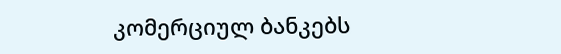კომერციულ ბანკებს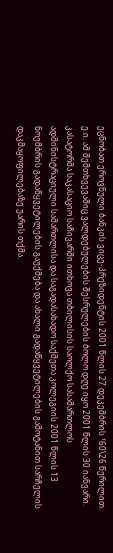ეცნობათ ეროვნული ბანკის ვიცე-პრეზიდენტის 2001 წლის 27 დეკემბრის ¹60\26 წერილით. ე.ი. ამ შემთხვევაშიც ვალდებულების შესრულების ბოლო დღე იყო 2001 წლის 30 იანვარი.
კასატორმა საკასაციო საჩივარში ითხოვა თბილისის საოლქო სასამართლოს ადმინისტრაციული სამართლისა და საგადასახადო საქმეთა კოლეგიის 2001 წლის 13 ნოემბრის გადაწყვეტილების გაუქმება და ახალი გადაწყვეტილების გამოტანით სარჩელის დაკმაყოფილებაზე უარის თქმა.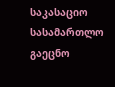საკასაციო სასამართლო გაეცნო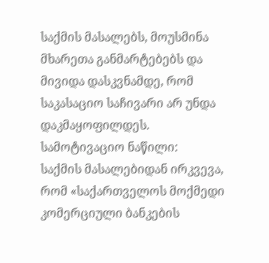საქმის მასალებს, მოუსმინა მხარეთა განმარტებებს და მივიდა დასკვნამდე, რომ საკასაციო საჩივარი არ უნდა დაკმაყოფილდეს.
სამოტივაციო ნაწილი:
საქმის მასალებიდან ირკვევა, რომ «საქართველოს მოქმედი კომერციული ბანკების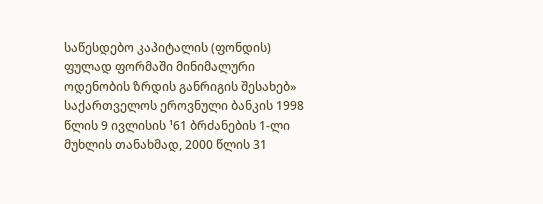საწესდებო კაპიტალის (ფონდის) ფულად ფორმაში მინიმალური ოდენობის ზრდის განრიგის შესახებ» საქართველოს ეროვნული ბანკის 1998 წლის 9 ივლისის ¹61 ბრძანების 1-ლი მუხლის თანახმად, 2000 წლის 31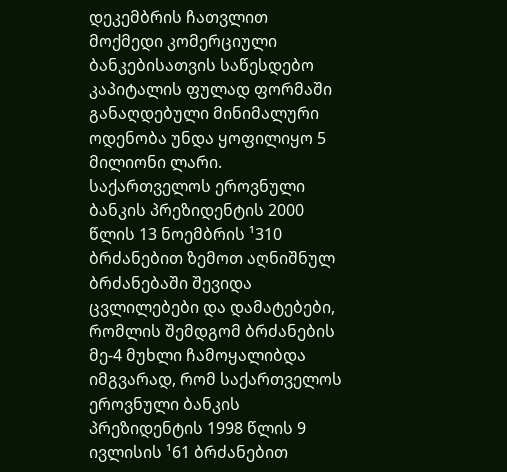დეკემბრის ჩათვლით მოქმედი კომერციული ბანკებისათვის საწესდებო კაპიტალის ფულად ფორმაში განაღდებული მინიმალური ოდენობა უნდა ყოფილიყო 5 მილიონი ლარი.
საქართველოს ეროვნული ბანკის პრეზიდენტის 2000 წლის 13 ნოემბრის ¹310 ბრძანებით ზემოთ აღნიშნულ ბრძანებაში შევიდა ცვლილებები და დამატებები, რომლის შემდგომ ბრძანების მე-4 მუხლი ჩამოყალიბდა იმგვარად, რომ საქართველოს ეროვნული ბანკის პრეზიდენტის 1998 წლის 9 ივლისის ¹61 ბრძანებით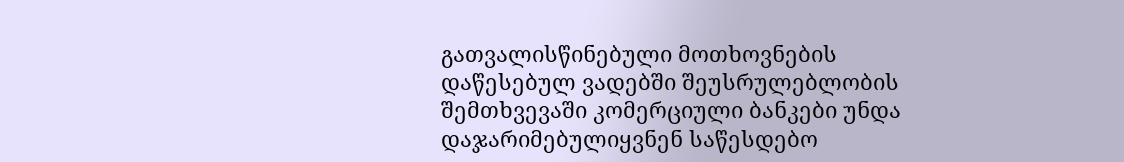გათვალისწინებული მოთხოვნების დაწესებულ ვადებში შეუსრულებლობის შემთხვევაში კომერციული ბანკები უნდა დაჯარიმებულიყვნენ საწესდებო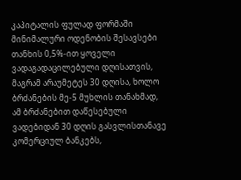კაპიტალის ფულად ფორმაში მინიმალური ოდენობის შესავსები თანხის 0,5%-ით ყოველი ვადაგადაცილებული დღისათვის, მაგრამ არაუმეტეს 30 დღისა, ხოლო ბრძანების მე-5 მუხლის თანახმად, ამ ბრძანებით დაწესებული ვადებიდან 30 დღის გასვლისთანავე კომერციულ ბანკებს,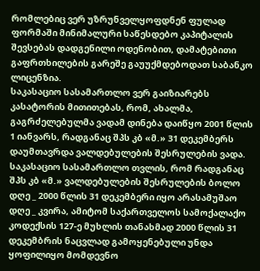რომლებიც ვერ უზრუნველყოფდნენ ფულად ფორმაში მინიმალური საწესდებო კაპიტალის შევსებას დადგენილი ოდენობით, დამატებითი გაფრთხილების გარეშე გაუუქმდებოდათ საბანკო ლიცენზია.
საკასაციო სასამართლო ვერ გაიზიარებს კასატორის მითითებას, რომ, ახალმა, გაგრძელებულმა ვადამ დინება დაიწყო 2001 წლის 1 იანვარს, რადგანაც შპს კბ «მ.» 31 დეკემბერს დაუმთავრდა ვალდებულების შესრულების ვადა.
საკასაციო სასამართლო თვლის, რომ რადგანაც შპს კბ «მ.» ვალდებულების შესრულების ბოლო დღე _ 2000 წლის 31 დეკემბერი იყო არასამუშაო დღე _ კვირა, ამიტომ საქართველოს სამოქალაქო კოდექსის 127-ე მუხლის თანახმად 2000 წლის 31 დეკემბრის ნაცვლად გამოყენებული უნდა ყოფილიყო მომდევნო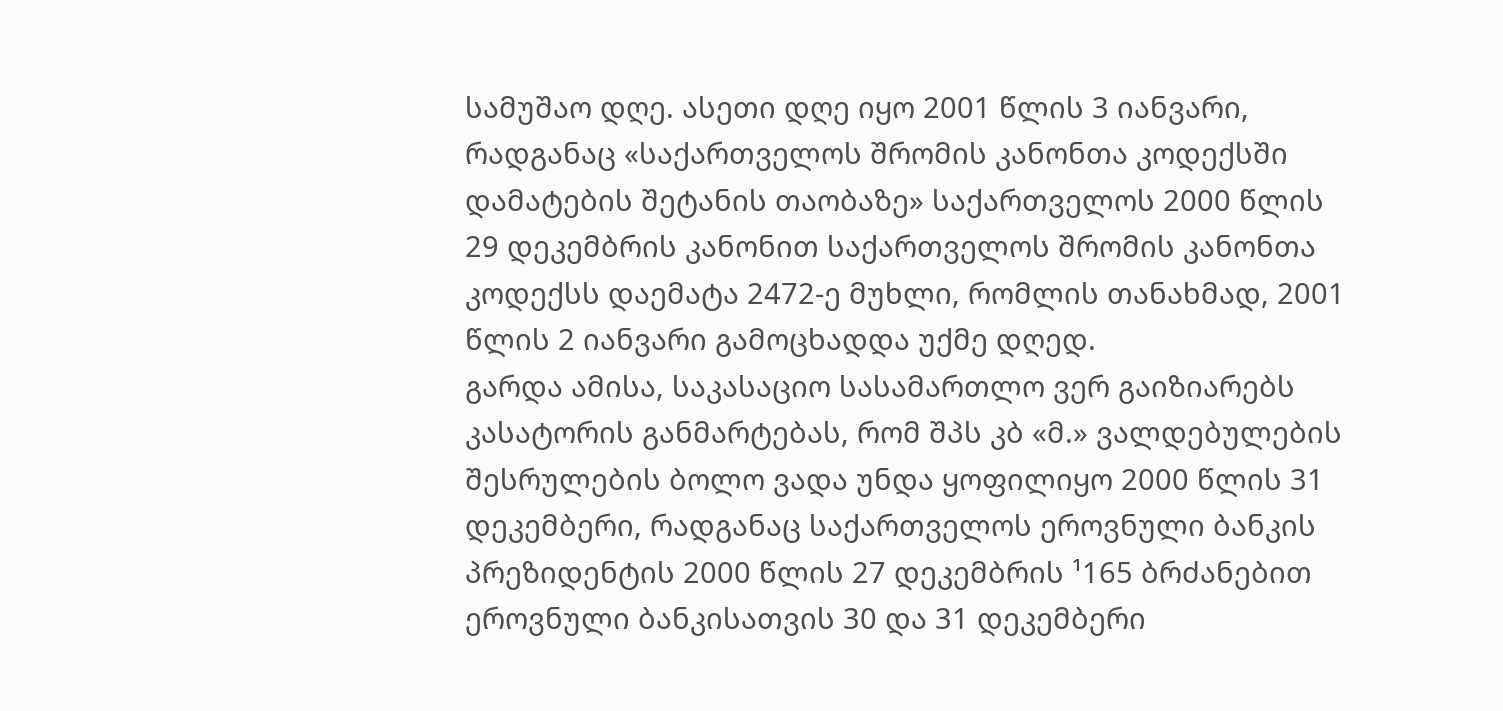სამუშაო დღე. ასეთი დღე იყო 2001 წლის 3 იანვარი, რადგანაც «საქართველოს შრომის კანონთა კოდექსში დამატების შეტანის თაობაზე» საქართველოს 2000 წლის 29 დეკემბრის კანონით საქართველოს შრომის კანონთა კოდექსს დაემატა 2472-ე მუხლი, რომლის თანახმად, 2001 წლის 2 იანვარი გამოცხადდა უქმე დღედ.
გარდა ამისა, საკასაციო სასამართლო ვერ გაიზიარებს კასატორის განმარტებას, რომ შპს კბ «მ.» ვალდებულების შესრულების ბოლო ვადა უნდა ყოფილიყო 2000 წლის 31 დეკემბერი, რადგანაც საქართველოს ეროვნული ბანკის პრეზიდენტის 2000 წლის 27 დეკემბრის ¹165 ბრძანებით ეროვნული ბანკისათვის 30 და 31 დეკემბერი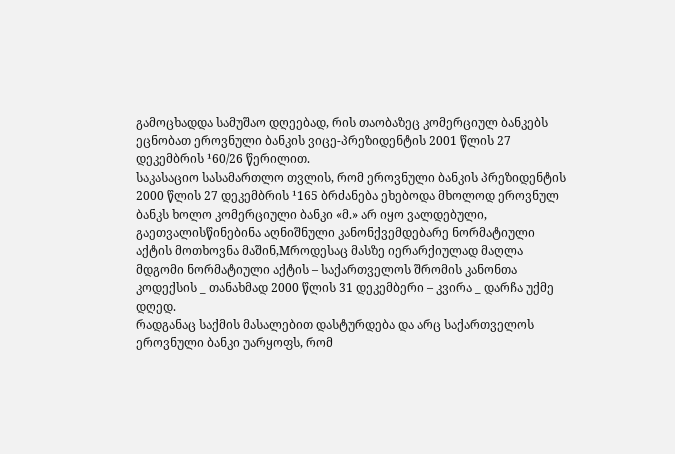გამოცხადდა სამუშაო დღეებად, რის თაობაზეც კომერციულ ბანკებს ეცნობათ ეროვნული ბანკის ვიცე-პრეზიდენტის 2001 წლის 27 დეკემბრის ¹60/26 წერილით.
საკასაციო სასამართლო თვლის, რომ ეროვნული ბანკის პრეზიდენტის 2000 წლის 27 დეკემბრის ¹165 ბრძანება ეხებოდა მხოლოდ ეროვნულ ბანკს ხოლო კომერციული ბანკი «მ.» არ იყო ვალდებული, გაეთვალისწინებინა აღნიშნული კანონქვემდებარე ნორმატიული აქტის მოთხოვნა მაშინ,Mროდესაც მასზე იერარქიულად მაღლა მდგომი ნორმატიული აქტის – საქართველოს შრომის კანონთა კოდექსის _ თანახმად 2000 წლის 31 დეკემბერი – კვირა _ დარჩა უქმე დღედ.
რადგანაც საქმის მასალებით დასტურდება და არც საქართველოს ეროვნული ბანკი უარყოფს, რომ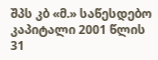შპს კბ «მ.» საწესდებო კაპიტალი 2001 წლის 31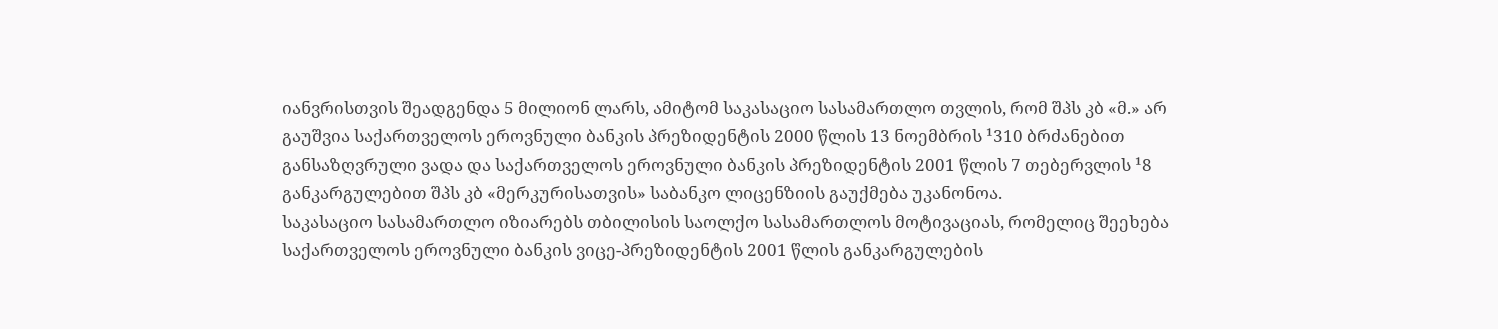იანვრისთვის შეადგენდა 5 მილიონ ლარს, ამიტომ საკასაციო სასამართლო თვლის, რომ შპს კბ «მ.» არ გაუშვია საქართველოს ეროვნული ბანკის პრეზიდენტის 2000 წლის 13 ნოემბრის ¹310 ბრძანებით განსაზღვრული ვადა და საქართველოს ეროვნული ბანკის პრეზიდენტის 2001 წლის 7 თებერვლის ¹8 განკარგულებით შპს კბ «მერკურისათვის» საბანკო ლიცენზიის გაუქმება უკანონოა.
საკასაციო სასამართლო იზიარებს თბილისის საოლქო სასამართლოს მოტივაციას, რომელიც შეეხება საქართველოს ეროვნული ბანკის ვიცე-პრეზიდენტის 2001 წლის განკარგულების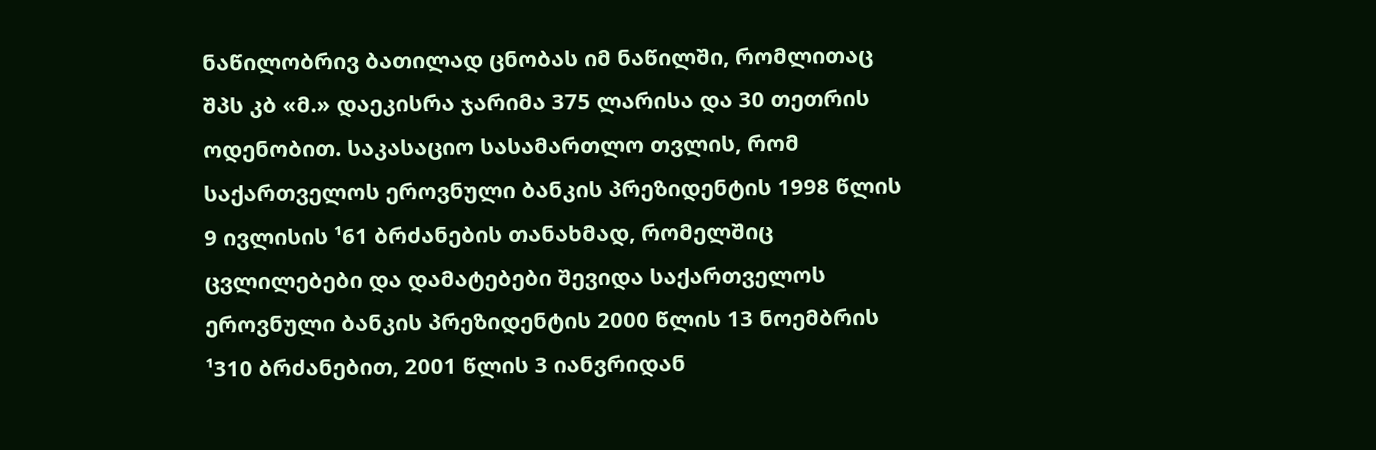ნაწილობრივ ბათილად ცნობას იმ ნაწილში, რომლითაც შპს კბ «მ.» დაეკისრა ჯარიმა 375 ლარისა და 30 თეთრის ოდენობით. საკასაციო სასამართლო თვლის, რომ საქართველოს ეროვნული ბანკის პრეზიდენტის 1998 წლის 9 ივლისის ¹61 ბრძანების თანახმად, რომელშიც ცვლილებები და დამატებები შევიდა საქართველოს ეროვნული ბანკის პრეზიდენტის 2000 წლის 13 ნოემბრის ¹310 ბრძანებით, 2001 წლის 3 იანვრიდან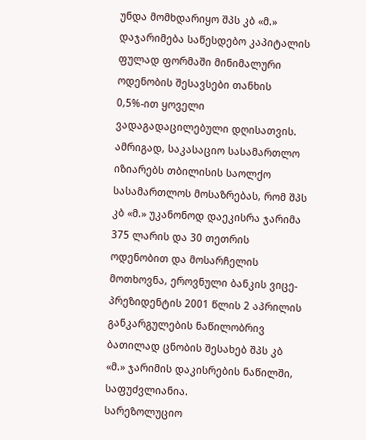უნდა მომხდარიყო შპს კბ «მ.» დაჯარიმება საწესდებო კაპიტალის ფულად ფორმაში მინიმალური ოდენობის შესავსები თანხის 0,5%-ით ყოველი ვადაგადაცილებული დღისათვის.
ამრიგად, საკასაციო სასამართლო იზიარებს თბილისის საოლქო სასამართლოს მოსაზრებას, რომ შპს კბ «მ.» უკანონოდ დაეკისრა ჯარიმა 375 ლარის და 30 თეთრის ოდენობით და მოსარჩელის მოთხოვნა, ეროვნული ბანკის ვიცე-პრეზიდენტის 2001 წლის 2 აპრილის განკარგულების ნაწილობრივ ბათილად ცნობის შესახებ შპს კბ «მ.» ჯარიმის დაკისრების ნაწილში, საფუძვლიანია.
სარეზოლუციო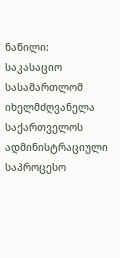ნაწილი:
საკასაციო სასამართლომ იხელმძღვანელა საქართველოს ადმინისტრაციული საპროცესო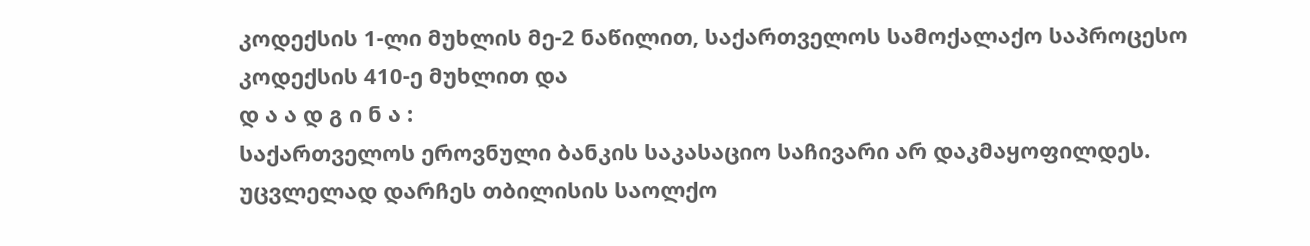კოდექსის 1-ლი მუხლის მე-2 ნაწილით, საქართველოს სამოქალაქო საპროცესო კოდექსის 410-ე მუხლით და
დ ა ა დ გ ი ნ ა :
საქართველოს ეროვნული ბანკის საკასაციო საჩივარი არ დაკმაყოფილდეს.
უცვლელად დარჩეს თბილისის საოლქო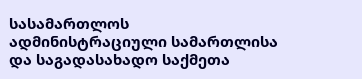სასამართლოს ადმინისტრაციული სამართლისა და საგადასახადო საქმეთა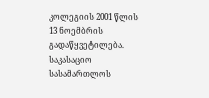კოლეგიის 2001 წლის 13 ნოემბრის გადაწყვეტილება.
საკასაციო სასამართლოს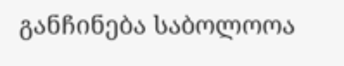განჩინება საბოლოოა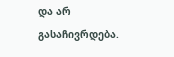და არ გასაჩივრდება.